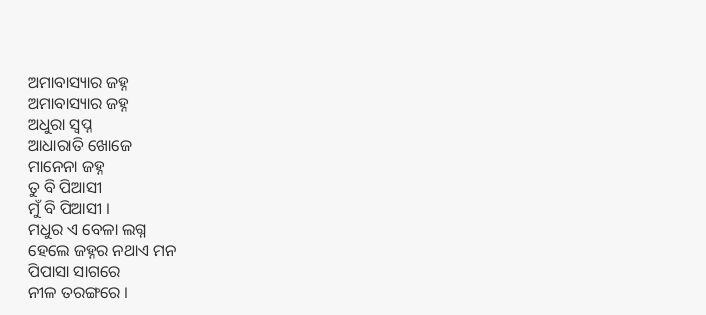ଅମାବାସ୍ୟାର ଜହ୍ନ
ଅମାବାସ୍ୟାର ଜହ୍ନ
ଅଧୁରା ସ୍ବପ୍ନ
ଆଧାରାତି ଖୋଜେ
ମାନେନା ଜହ୍ନ
ତୁ ବି ପିଆସୀ
ମୁଁ ବି ପିଆସୀ ।
ମଧୁର ଏ ବେଳା ଲଗ୍ନ
ହେଲେ ଜହ୍ନର ନଥାଏ ମନ
ପିପାସା ସାଗରେ
ନୀଳ ତରଙ୍ଗରେ ।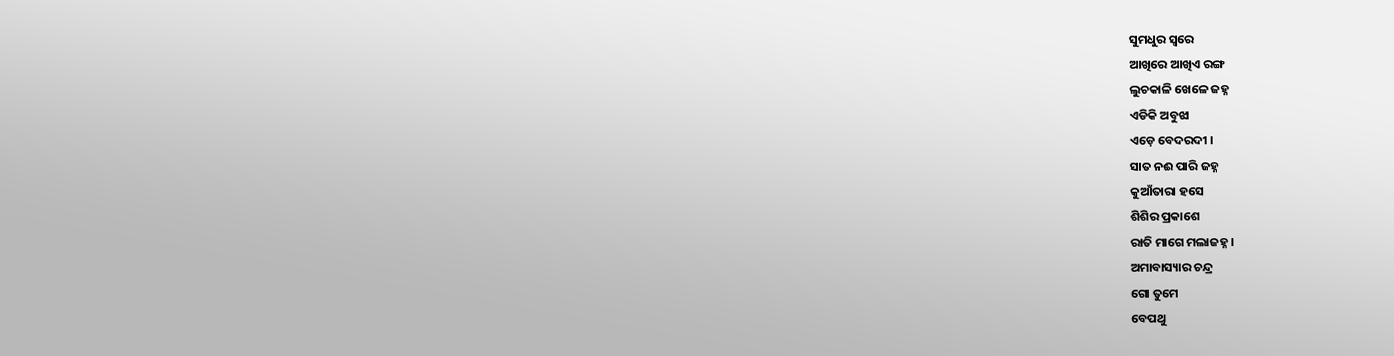ସୁମଧୁର ସ୍ବରେ
ଆଖିରେ ଆଖିଏ ରଙ୍ଗ
ଲୁଚକାଳି ଖେଳେ ଜହ୍ନ
ଏଡିକି ଅବୁଝା
ଏଡ଼େ ବେଦରଦୀ ।
ସାତ ନଈ ପାରି ଜହ୍ନ
କୁଆଁତାରା ହସେ
ଶିଶିର ପ୍ରକାଶେ
ରାତି ମାଗେ ମଲାଜହ୍ନ ।
ଅମାବାସ୍ୟାର ଚନ୍ଦ୍ର
ଗୋ ତୁମେ
ବେପଥୁ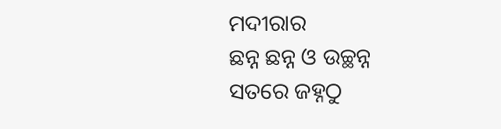ମଦୀରାର
ଛନ୍ନ ଛନ୍ନ ଓ ଉଚ୍ଛନ୍ନ
ସତରେ ଜହ୍ନଠୁ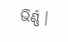ଭିର୍ଣ୍ଣ ।